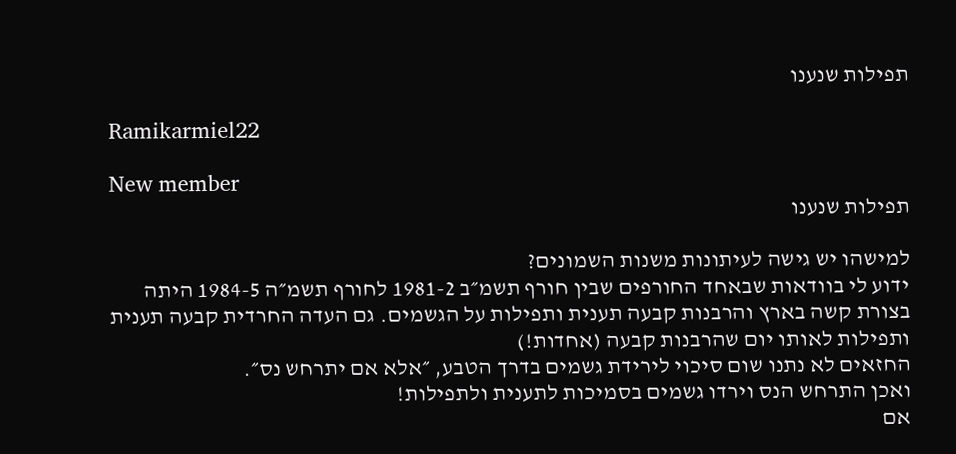תפילות שנענו

Ramikarmiel22

New member
תפילות שנענו

למישהו יש גישה לעיתונות משנות השמונים?
ידוע לי בוודאות שבאחד החורפים שבין חורף תשמ״ב 1981-2 לחורף תשמ״ה 1984-5 היתה בצורת קשה בארץ והרבנות קבעה תענית ותפילות על הגשמים. גם העדה החרדית קבעה תענית ותפילות לאותו יום שהרבנות קבעה (אחדות!)
החזאים לא נתנו שום סיכוי לירידת גשמים בדרך הטבע, ״אלא אם יתרחש נס״.
ואכן התרחש הנס וירדו גשמים בסמיכות לתענית ולתפילות!
אם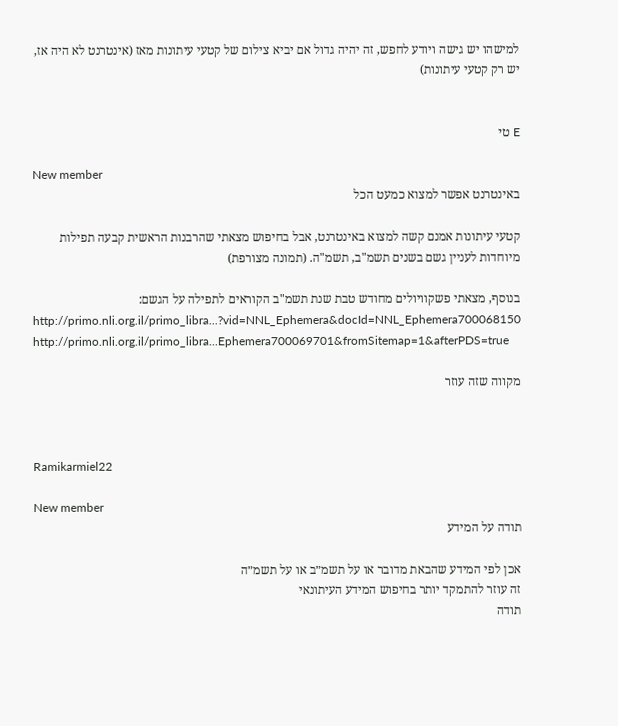למישהו יש גישה ויודע לחפש, זה יהיה גדול אם יביא צילום של קטעי עיתונות מאז (אינטרנט לא היה אז, יש רק קטעי עיתונות)


E טי

New member
באינטרנט אפשר למצוא כמעט הכל

קטעי עיתונות אמנם קשה למצוא באינטרנט, אבל בחיפוש מצאתי שהרבנות הראשית קבעה תפילות מיוחדות לעניין גשם בשנים תשמ"ב, תשמ"ה. (תמונה מצורפת)

בנוסף, מצאתי פשקוויולים מחודש טבת שנת תשמ"ב הקוראים לתפילה על הגשם:
http://primo.nli.org.il/primo_libra...?vid=NNL_Ephemera&docId=NNL_Ephemera700068150
http://primo.nli.org.il/primo_libra...Ephemera700069701&fromSitemap=1&afterPDS=true

מקווה שזה עוזר



Ramikarmiel22

New member
תודה על המידע

אכן לפי המידע שהבאת מדובר או על תשמ״ב או על תשמ״ה
זה עוזר להתמקד יותר בחיפוש המידע העיתונאי
תודה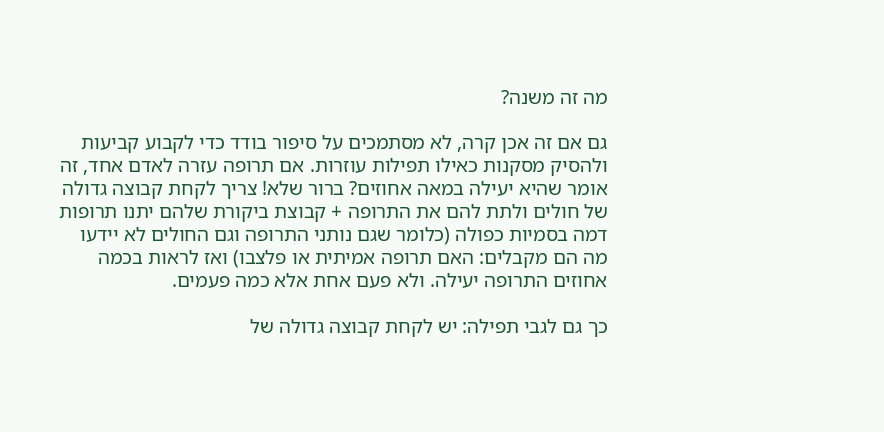מה זה משנה?

גם אם זה אכן קרה, לא מסתמכים על סיפור בודד כדי לקבוע קביעות ולהסיק מסקנות כאילו תפילות עוזרות. אם תרופה עזרה לאדם אחד, זה אומר שהיא יעילה במאה אחוזים? ברור שלא! צריך לקחת קבוצה גדולה של חולים ולתת להם את התרופה + קבוצת ביקורת שלהם יתנו תרופות דמה בסמיות כפולה (כלומר שגם נותני התרופה וגם החולים לא יידעו מה הם מקבלים: האם תרופה אמיתית או פלצבו) ואז לראות בכמה אחוזים התרופה יעילה. ולא פעם אחת אלא כמה פעמים.

כך גם לגבי תפילה: יש לקחת קבוצה גדולה של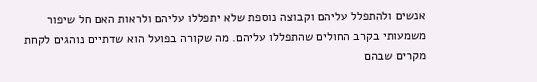אנשים ולהתפלל עליהם וקבוצה נוספת שלא יתפללו עליהם ולראות האם חל שיפור משמעותי בקרב החולים שהתפללו עליהם. מה שקורה בפועל הוא שדתיים נוהגים לקחת מקרים שבהם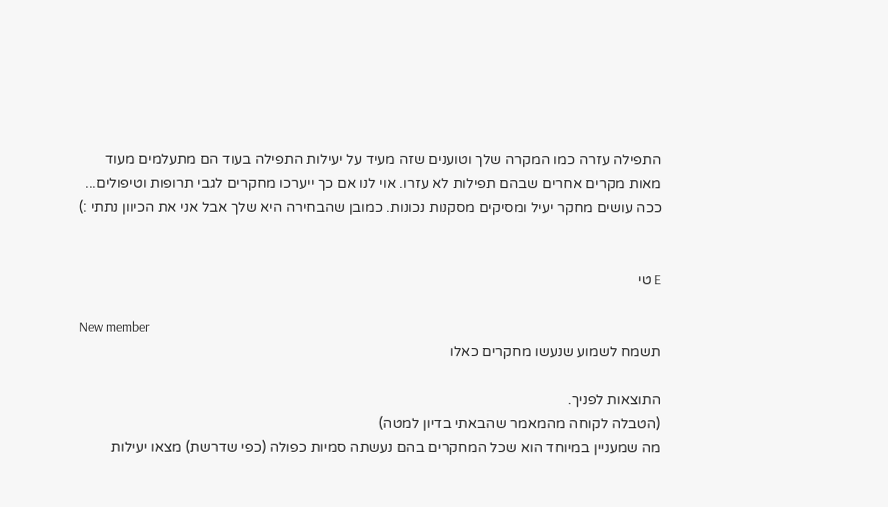התפילה עזרה כמו המקרה שלך וטוענים שזה מעיד על יעילות התפילה בעוד הם מתעלמים מעוד מאות מקרים אחרים שבהם תפילות לא עזרו. אוי לנו אם כך ייערכו מחקרים לגבי תרופות וטיפולים...
ככה עושים מחקר יעיל ומסיקים מסקנות נכונות. כמובן שהבחירה היא שלך אבל אני את הכיוון נתתי :)


E טי

New member
תשמח לשמוע שנעשו מחקרים כאלו

התוצאות לפניך.
(הטבלה לקוחה מהמאמר שהבאתי בדיון למטה)
מה שמעניין במיוחד הוא שכל המחקרים בהם נעשתה סמיות כפולה (כפי שדרשת) מצאו יעילות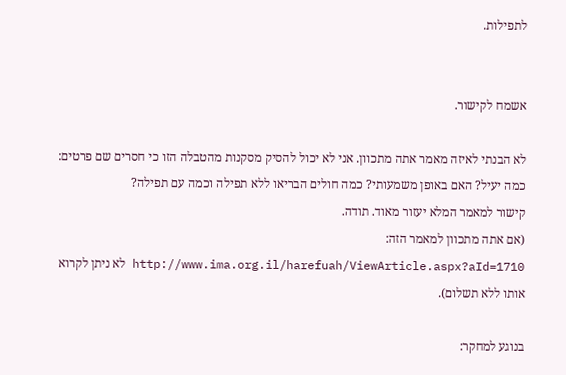לתפילות.


אשמח לקישור.

לא הבנתי לאיזה מאמר אתה מתכוון. אני לא יכול להסיק מסקנות מהטבלה הזו כי חסרים שם פרטים: כמה יעיל? האם באופן משמעותי? כמה חולים הבריאו ללא תפילה וכמה עם תפילה?
קישור למאמר המלא יעזור מאוד. תודה.
(אם אתה מתכוון למאמר הזה: http://www.ima.org.il/harefuah/ViewArticle.aspx?aId=1710 לא ניתן לקרוא אותו ללא תשלום).

בנוגע למחקר: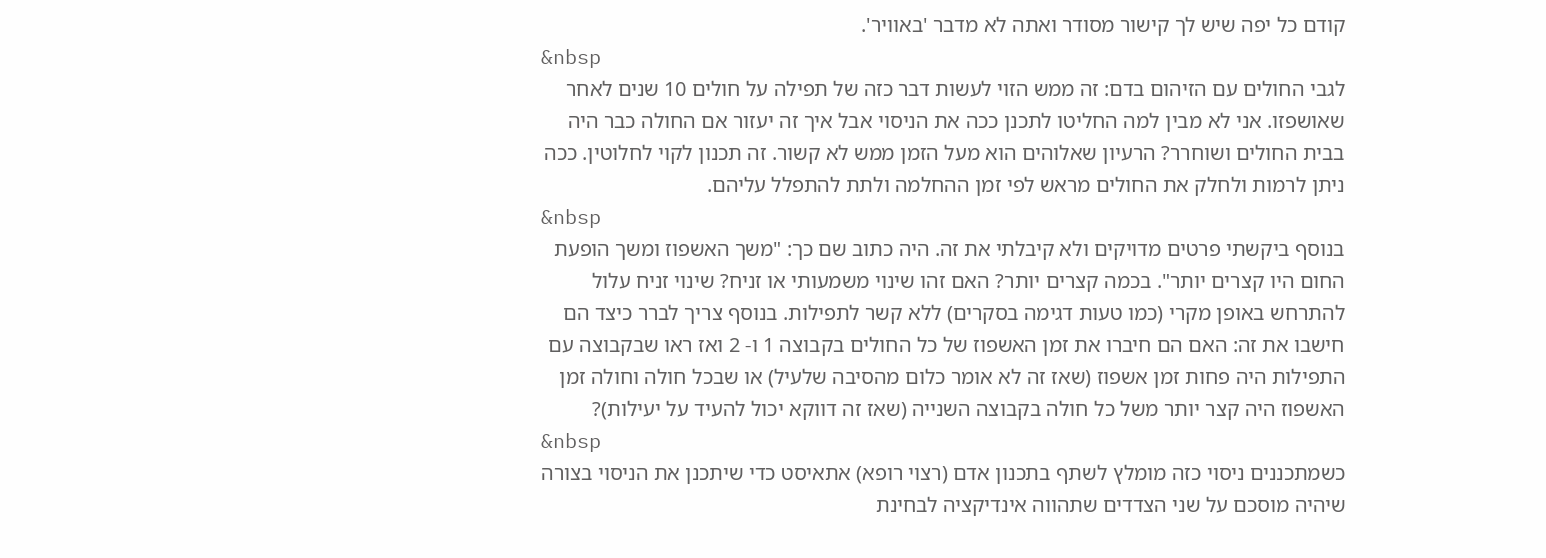קודם כל יפה שיש לך קישור מסודר ואתה לא מדבר 'באוויר'.
&nbsp
לגבי החולים עם הזיהום בדם: זה ממש הזוי לעשות דבר כזה של תפילה על חולים 10 שנים לאחר שאושפזו. אני לא מבין למה החליטו לתכנן ככה את הניסוי אבל איך זה יעזור אם החולה כבר היה בבית החולים ושוחרר? הרעיון שאלוהים הוא מעל הזמן ממש לא קשור. זה תכנון לקוי לחלוטין. ככה ניתן לרמות ולחלק את החולים מראש לפי זמן ההחלמה ולתת להתפלל עליהם.
&nbsp
בנוסף ביקשתי פרטים מדויקים ולא קיבלתי את זה. היה כתוב שם כך: "משך האשפוז ומשך הופעת החום היו קצרים יותר". בכמה קצרים יותר? האם זהו שינוי משמעותי או זניח? שינוי זניח עלול להתרחש באופן מקרי (כמו טעות דגימה בסקרים) ללא קשר לתפילות. בנוסף צריך לברר כיצד הם חישבו את זה: האם הם חיברו את זמן האשפוז של כל החולים בקבוצה 1 ו- 2 ואז ראו שבקבוצה עם התפילות היה פחות זמן אשפוז (שאז זה לא אומר כלום מהסיבה שלעיל) או שבכל חולה וחולה זמן האשפוז היה קצר יותר משל כל חולה בקבוצה השנייה (שאז זה דווקא יכול להעיד על יעילות)?
&nbsp
כשמתכננים ניסוי כזה מומלץ לשתף בתכנון אדם (רצוי רופא) אתאיסט כדי שיתכנן את הניסוי בצורה שיהיה מוסכם על שני הצדדים שתהווה אינדיקציה לבחינת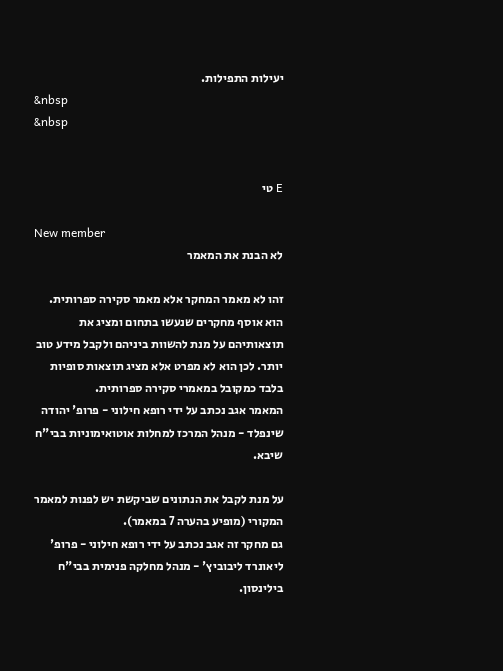יעילות התפילות.
&nbsp
&nbsp


E טי

New member
לא הבנת את המאמר

זהו לא מאמר המחקר אלא מאמר סקירה ספרותית.
הוא אוסף מחקרים שנעשו בתחום ומציג את תוצאותיהם על מנת להשוות ביניהם ולקבל מידע טוב יותר. לכן הוא לא מפרט אלא מציג תוצאות סופיות בלבד כמקובל במאמרי סקירה ספרותית.
המאמר אגב נכתב על ידי רופא חילוני - פרופ' יהודה שינפלד - מנהל המרכז למחלות אוטואימוניות בבי"ח שיבא.

על מנת לקבל את הנתונים שביקשת יש לפנות למאמר המקורי (מופיע בהערה 7 במאמר).
גם מחקר זה אגב נכתב על ידי רופא חילוני - פרופ' ליאונרד ליבוביץ' - מנהל מחלקה פנימית בבי"ח בילינסון.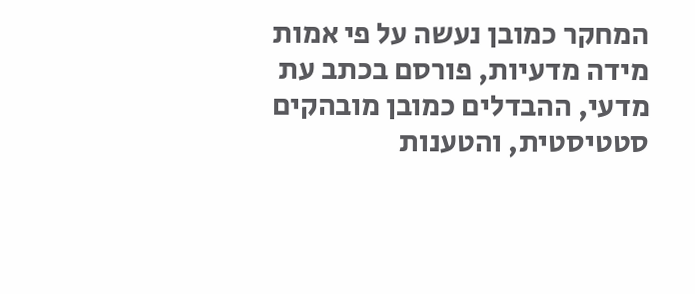המחקר כמובן נעשה על פי אמות מידה מדעיות, פורסם בכתב עת מדעי, ההבדלים כמובן מובהקים סטטיסטית, והטענות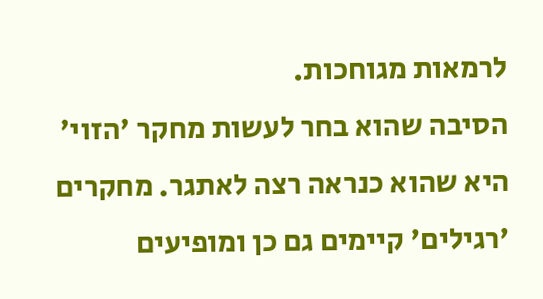לרמאות מגוחכות.
הסיבה שהוא בחר לעשות מחקר 'הזוי' היא שהוא כנראה רצה לאתגר. מחקרים 'רגילים' קיימים גם כן ומופיעים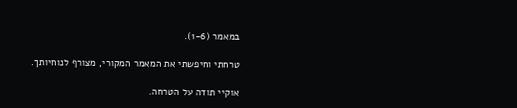במאמר (1-6).

טרחתי וחיפשתי את המאמר המקורי, מצורף לנוחיותך.

אוקיי תודה על הטרחה.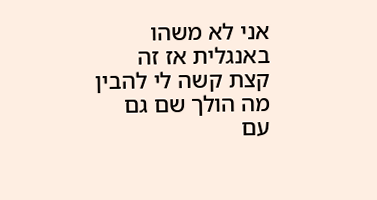אני לא משהו באנגלית אז זה קצת קשה לי להבין מה הולך שם גם עם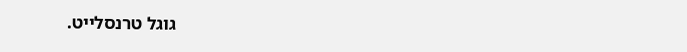גוגל טרנסלייט.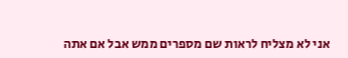אני לא מצליח לראות שם מספרים ממש אבל אם אתה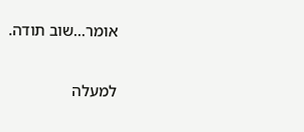אומר...שוב תודה.

למעלה